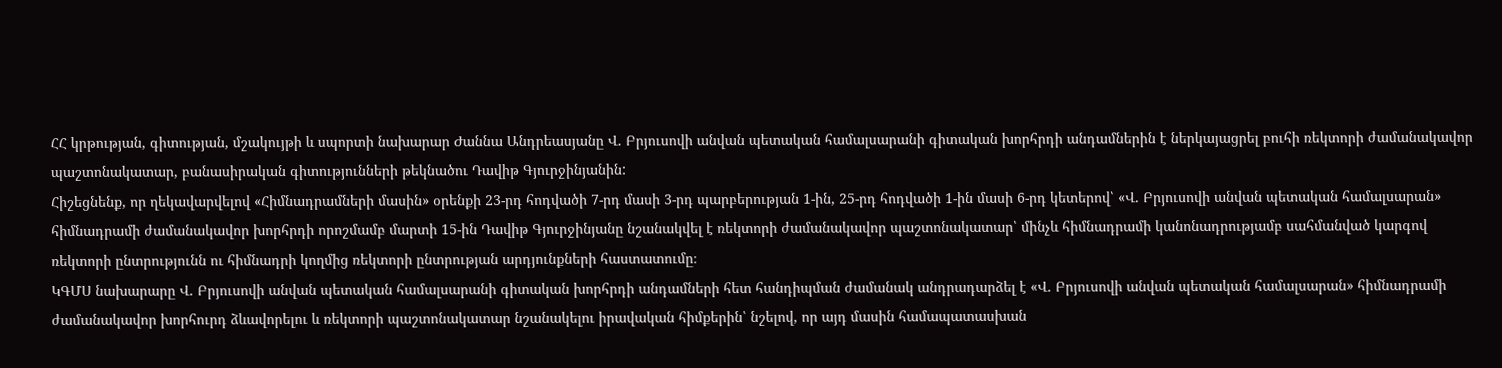ՀՀ կրթության, գիտության, մշակույթի և սպորտի նախարար Ժաննա Անդրեասյանը Վ. Բրյուսովի անվան պետական համալսարանի գիտական խորհրդի անդամներին է ներկայացրել բուհի ռեկտորի ժամանակավոր պաշտոնակատար, բանասիրական գիտությունների թեկնածու Դավիթ Գյուրջինյանին:
Հիշեցնենք, որ ղեկավարվելով «Հիմնադրամների մասին» օրենքի 23-րդ հոդվածի 7-րդ մասի 3-րդ պարբերության 1-ին, 25-րդ հոդվածի 1-ին մասի 6-րդ կետերով՝ «Վ. Բրյուսովի անվան պետական համալսարան» հիմնադրամի ժամանակավոր խորհրդի որոշմամբ մարտի 15-ին Դավիթ Գյուրջինյանը նշանակվել է ռեկտորի ժամանակավոր պաշտոնակատար՝ մինչև հիմնադրամի կանոնադրությամբ սահմանված կարգով ռեկտորի ընտրությունն ու հիմնադրի կողմից ռեկտորի ընտրության արդյունքների հաստատումը։
ԿԳՄՍ նախարարը Վ. Բրյուսովի անվան պետական համալսարանի գիտական խորհրդի անդամների հետ հանդիպման ժամանակ անդրադարձել է «Վ. Բրյուսովի անվան պետական համալսարան» հիմնադրամի ժամանակավոր խորհուրդ ձևավորելու և ռեկտորի պաշտոնակատար նշանակելու իրավական հիմքերին՝ նշելով, որ այդ մասին համապատասխան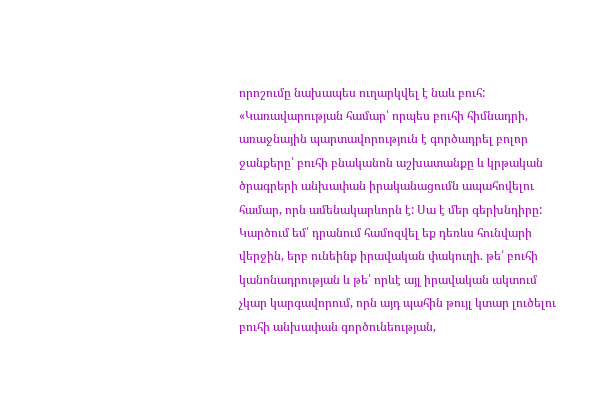որոշումը նախապես ուղարկվել է նաև բուհ:
«Կառավարության համար՝ որպես բուհի հիմնադրի, առաջնային պարտավորություն է գործադրել բոլոր ջանքերը՝ բուհի բնականոն աշխատանքը և կրթական ծրագրերի անխափան իրականացումն ապահովելու համար, որն ամենակարևորն է: Սա է մեր գերխնդիրը: Կարծում եմ՝ դրանում համոզվել եք դեռևս հունվարի վերջին, երբ ունեինք իրավական փակուղի. թե՛ բուհի կանոնադրության և թե՛ որևէ այլ իրավական ակտում չկար կարգավորում, որն այդ պահին թույլ կտար լուծելու բուհի անխափան գործունեության,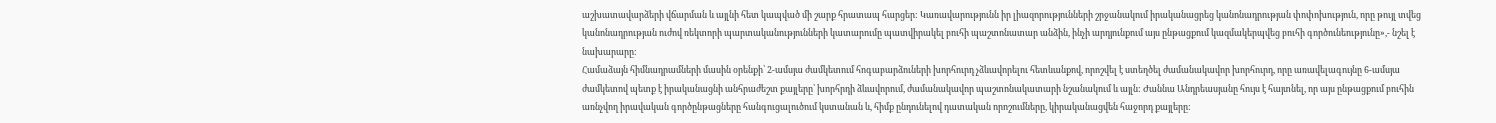աշխատավարձերի վճարման և այլնի հետ կապված մի շարք հրատապ հարցեր: Կառավարությունն իր լիազորությունների շրջանակում իրականացրեց կանոնադրության փոփոխություն, որը թույլ տվեց կանոնադրության ուժով ռեկտորի պարտականությունների կատարումը պատվիրակել բուհի պաշտոնատար անձին, ինչի արդյունքում այս ընթացքում կազմակերպվեց բուհի գործունեությունը»,- նշել է նախարարը:
Համաձայն հիմնադրամների մասին օրենքի՝ 2-ամսյա ժամկետում հոգաբարձուների խորհուրդ չձևավորելու հետևանքով, որոշվել է ստեղծել ժամանակավոր խորհուրդ, որը առավելագույնը 6-ամսյա ժամկետով պետք է իրականացնի անհրաժեշտ քայլերը՝ խորհրդի ձևավորում, ժամանակավոր պաշտոնակատարի նշանակում և այլն: Ժաննա Անդրեասյանը հույս է հայտնել, որ այս ընթացքում բուհին առնչվող իրավական գործընթացները հանգուցալուծում կստանան և, հիմք ընդունելով դատական որոշումները, կիրականացվեն հաջորդ քայլերը: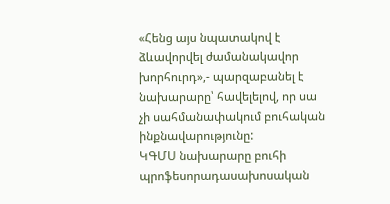«Հենց այս նպատակով է ձևավորվել ժամանակավոր խորհուրդ»,- պարզաբանել է նախարարը՝ հավելելով, որ սա չի սահմանափակում բուհական ինքնավարությունը:
ԿԳՄՍ նախարարը բուհի պրոֆեսորադասախոսական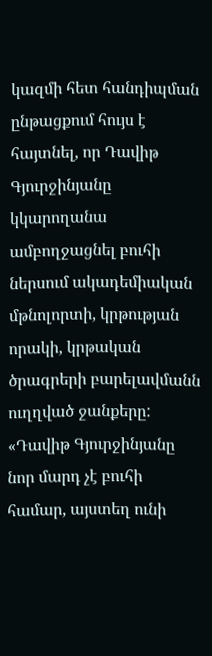կազմի հետ հանդիպման ընթացքում հույս է հայտնել, որ Դավիթ Գյուրջինյանը կկարողանա ամբողջացնել բուհի ներսում ակադեմիական մթնոլորտի, կրթության որակի, կրթական ծրագրերի բարելավմանն ուղղված ջանքերը:
«Դավիթ Գյուրջինյանը նոր մարդ չէ բուհի համար, այստեղ ունի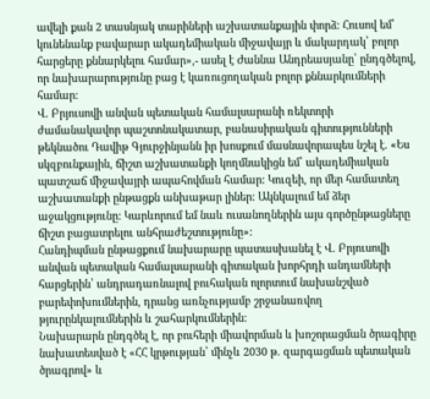ավելի քան 2 տասնյակ տարիների աշխատանքային փորձ: Հուսով եմ՝ կունենանք բավարար ակադեմիական միջավայր և մակարդակ՝ բոլոր հարցերը քննարկելու համար»,- ասել է Ժաննա Անդրեասյանը՝ ընդգծելով, որ նախարարությունը բաց է կառուցողական բոլոր քննարկումների համար:
Վ. Բրյուսովի անվան պետական համալսարանի ռեկտորի ժամանակավոր պաշտոնակատար, բանասիրական գիտությունների թեկնածու Դավիթ Գյուրջինյանն իր խոսքում մասնավորապես նշել է. «Ես սկզբունքային, ճիշտ աշխատանքի կողմնակիցն եմ՝ ակադեմիական պատշաճ միջավայրի ապահովման համար: Կուզեի, որ մեր համատեղ աշխատանքի ընթացքն անխաթար լիներ: Ակնկալում եմ ձեր աջակցությունը: Կարևորում եմ նաև ուսանողներին այս գործընթացները ճիշտ բացատրելու անհրաժեշտությունը»:
Հանդիպման ընթացքում նախարարը պատասխանել է Վ. Բրյուսովի անվան պետական համալսարանի գիտական խորհրդի անդամների հարցերին՝ անդրադառնալով բուհական ոլորտում նախանշված բարեփոխումներին, դրանց առնչությամբ շրջանառվող թյուրընկալումներին և շահարկումներին:
Նախարարն ընդգծել է, որ բուհերի միավորման և խոշորացման ծրագիրը նախատեսված է «ՀՀ կրթության՝ մինչև 2030 թ. զարգացման պետական ծրագրով» և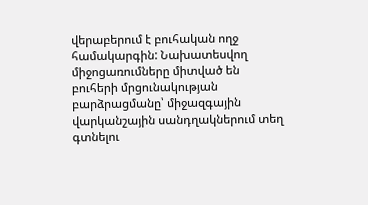վերաբերում է բուհական ողջ համակարգին: Նախատեսվող միջոցառումները միտված են բուհերի մրցունակության բարձրացմանը՝ միջազգային վարկանշային սանդղակներում տեղ գտնելու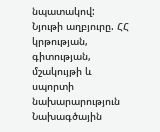նպատակով:
Նյութի աղբյուրը. ՀՀ կրթության, գիտության, մշակույթի և սպորտի նախարարություն
Նախագծային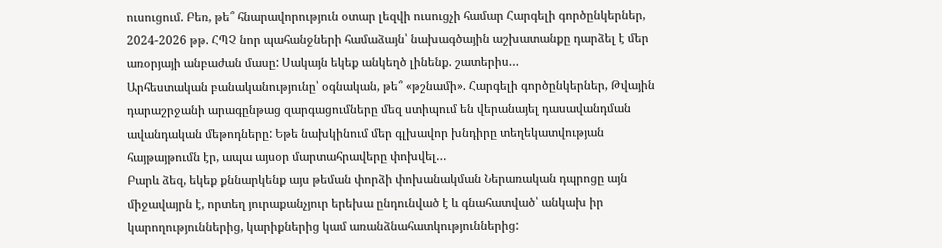ուսուցում. Բեռ, թե՞ հնարավորություն օտար լեզվի ուսուցչի համար Հարգելի գործընկերներ, 2024-2026 թթ. ՀՊՉ նոր պահանջների համաձայն՝ նախագծային աշխատանքը դարձել է մեր առօրյայի անբաժան մասը: Սակայն եկեք անկեղծ լինենք. շատերիս…
Արհեստական բանականությունը՝ օգնական, թե՞ «թշնամի». Հարգելի գործընկերներ, Թվային դարաշրջանի արագընթաց զարգացումները մեզ ստիպում են վերանայել դասավանդման ավանդական մեթոդները: Եթե նախկինում մեր գլխավոր խնդիրը տեղեկատվության հայթայթումն էր, ապա այսօր մարտահրավերը փոխվել…
Բարև ձեզ, եկեք քննարկենք այս թեման փորձի փոխանակման Ներառական դպրոցը այն միջավայրն է, որտեղ յուրաքանչյուր երեխա ընդունված է և գնահատված՝ անկախ իր կարողություններից, կարիքներից կամ առանձնահատկություններից: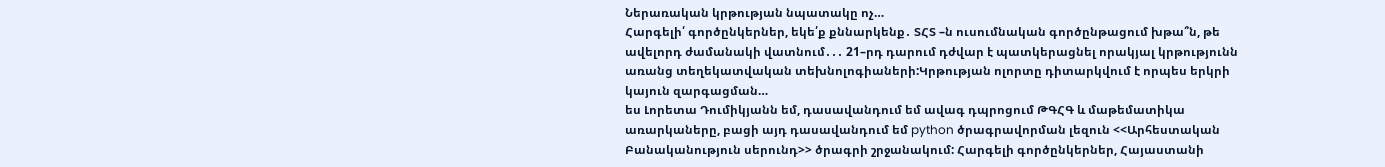Ներառական կրթության նպատակը ոչ…
Հարգելի՛ գործընկերներ, եկե՛ք քննարկենք․ ՏՀՏ –ն ուսումնական գործընթացում խթա՞ն, թե ավելորդ ժամանակի վատնում․․․ 21–րդ դարում դժվար է պատկերացնել որակյալ կրթությունն առանց տեղեկատվական տեխնոլոգիաների:Կրթության ոլորտը դիտարկվում է որպես երկրի կայուն զարգացման…
ես Լորետա Դումիկյանն եմ, դասավանդում եմ ավագ դպրոցում ԹԳՀԳ և մաթեմատիկա առարկաները, բացի այդ դասավանդում եմ python ծրագրավորման լեզուն <<Արհեստական Բանականություն սերունդ>> ծրագրի շրջանակում: Հարգելի գործընկերներ, Հայաստանի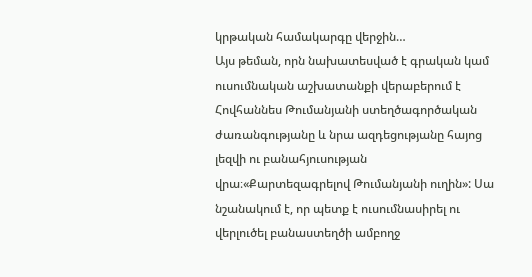կրթական համակարգը վերջին…
Այս թեման, որն նախատեսված է գրական կամ ուսումնական աշխատանքի վերաբերում է Հովհաննես Թումանյանի ստեղծագործական ժառանգությանը և նրա ազդեցությանը հայոց լեզվի ու բանահյուսության վրա։«Քարտեզագրելով Թումանյանի ուղին»: Սա նշանակում է, որ պետք է ուսումնասիրել ու վերլուծել բանաստեղծի ամբողջ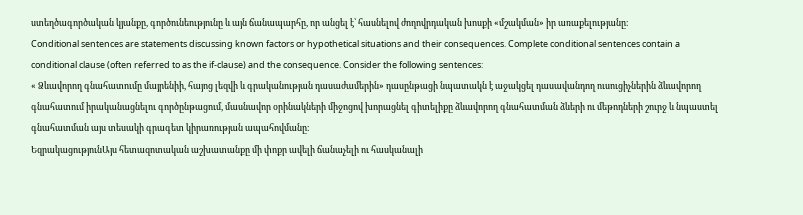ստեղծագործական կյանքը, գործունեությունը և այն ճանապարհը, որ անցել է՝ հասնելով ժողովրդական խոսքի «մշակման» իր առաքելությանը։
Conditional sentences are statements discussing known factors or hypothetical situations and their consequences. Complete conditional sentences contain a conditional clause (often referred to as the if-clause) and the consequence. Consider the following sentences:
« Ձևավորող գնահատումը մայրենիի, հայոց լեզվի և գրականության դասաժամերին» դասընթացի նպատակն է աջակցել դասավանդող ուսուցիչներին ձևավորող գնահատում իրականացնելու գործընթացում, մասնավոր օրինակների միջոցով խորացնել գիտելիքը ձևավորող գնահատման ձևերի ու մեթոդների շուրջ և նպաստել գնահատման այս տեսակի գրագետ կիրառության ապահովմանը։
ԵզրակացությունԱյս հետազոտական աշխատանքը մի փոքր ավելի ճանաչելի ու հասկանալի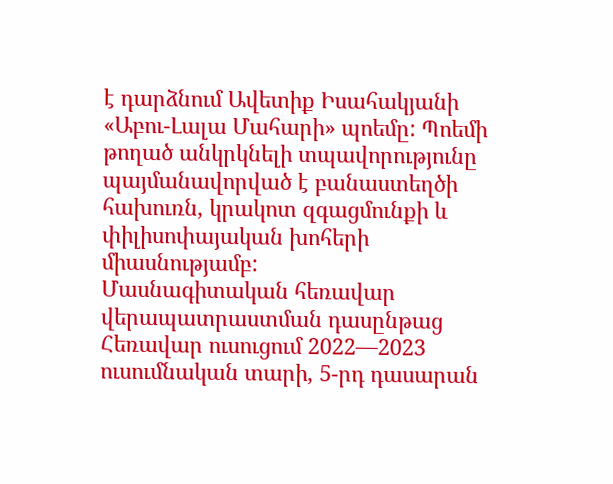է դարձնում Ավետիք Իսահակյանի «Աբու-Լալա Մահարի» պոեմը: Պոեմի թողած անկրկնելի տպավորությունը պայմանավորված է բանաստեղծի հախուռն, կրակոտ զգացմունքի և փիլիսոփայական խոհերի միասնությամբ:
Մասնագիտական հեռավար վերապատրաստման դասընթաց
Հեռավար ուսուցում 2022—2023 ուսումնական տարի, 5-րդ դասարան